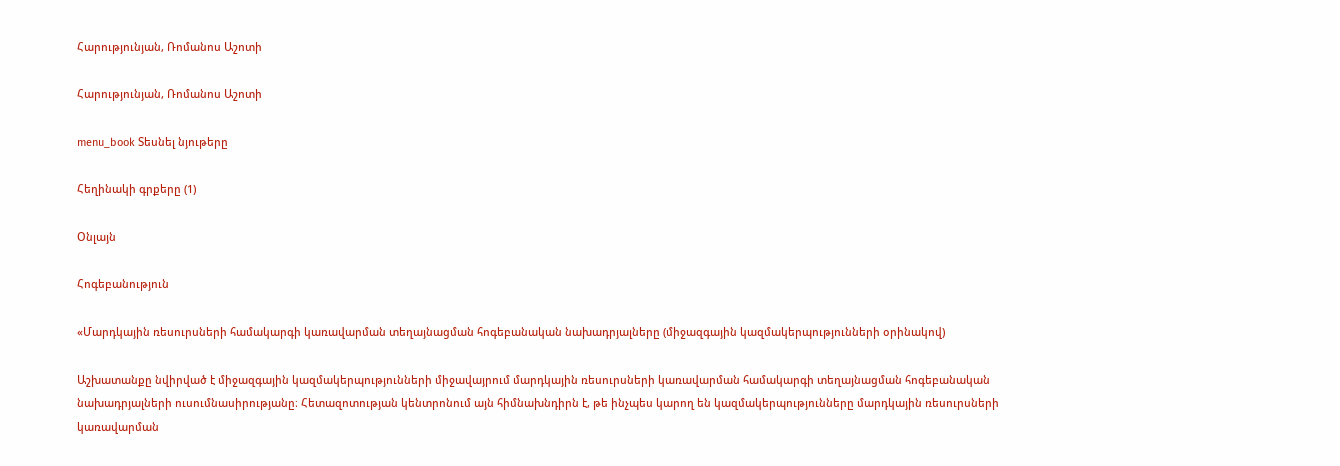Հարությունյան, Ռոմանոս Աշոտի

Հարությունյան, Ռոմանոս Աշոտի

menu_book Տեսնել նյութերը

Հեղինակի գրքերը (1)

Օնլայն

Հոգեբանություն

«Մարդկային ռեսուրսների համակարգի կառավարման տեղայնացման հոգեբանական նախադրյալները (միջազգային կազմակերպությունների օրինակով)

Աշխատանքը նվիրված է միջազգային կազմակերպությունների միջավայրում մարդկային ռեսուրսների կառավարման համակարգի տեղայնացման հոգեբանական նախադրյալների ուսումնասիրությանը։ Հետազոտության կենտրոնում այն հիմնախնդիրն է, թե ինչպես կարող են կազմակերպությունները մարդկային ռեսուրսների կառավարման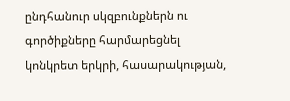ընդհանուր սկզբունքներն ու գործիքները հարմարեցնել կոնկրետ երկրի, հասարակության,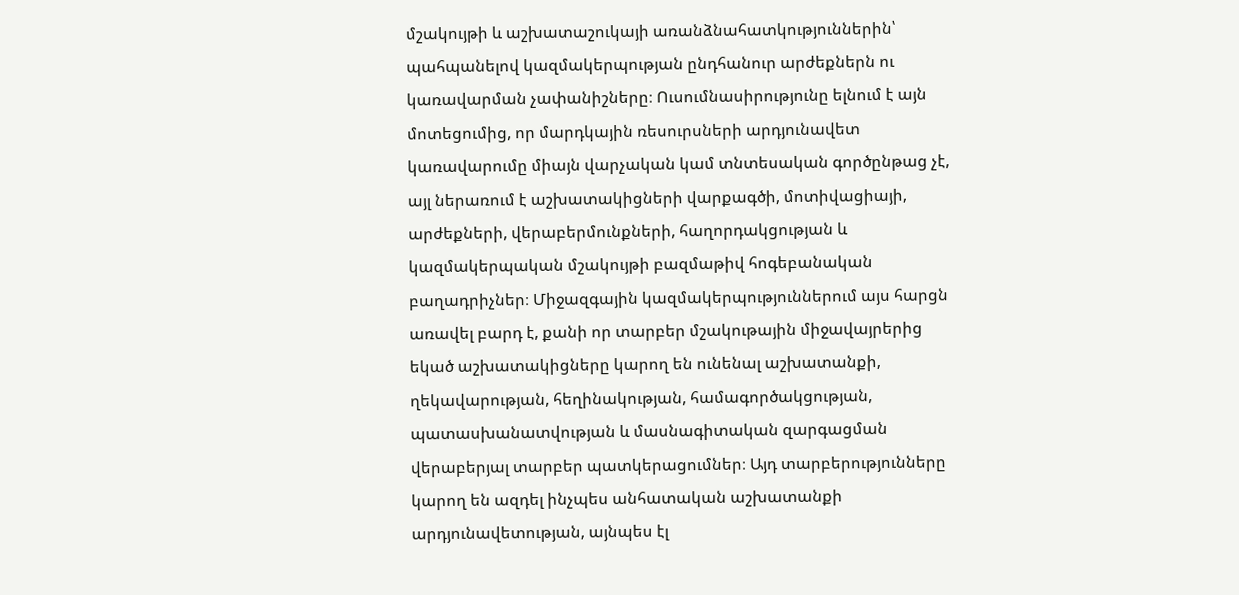մշակույթի և աշխատաշուկայի առանձնահատկություններին՝ պահպանելով կազմակերպության ընդհանուր արժեքներն ու կառավարման չափանիշները։ Ուսումնասիրությունը ելնում է այն մոտեցումից, որ մարդկային ռեսուրսների արդյունավետ կառավարումը միայն վարչական կամ տնտեսական գործընթաց չէ, այլ ներառում է աշխատակիցների վարքագծի, մոտիվացիայի, արժեքների, վերաբերմունքների, հաղորդակցության և կազմակերպական մշակույթի բազմաթիվ հոգեբանական բաղադրիչներ։ Միջազգային կազմակերպություններում այս հարցն առավել բարդ է, քանի որ տարբեր մշակութային միջավայրերից եկած աշխատակիցները կարող են ունենալ աշխատանքի, ղեկավարության, հեղինակության, համագործակցության, պատասխանատվության և մասնագիտական զարգացման վերաբերյալ տարբեր պատկերացումներ։ Այդ տարբերությունները կարող են ազդել ինչպես անհատական աշխատանքի արդյունավետության, այնպես էլ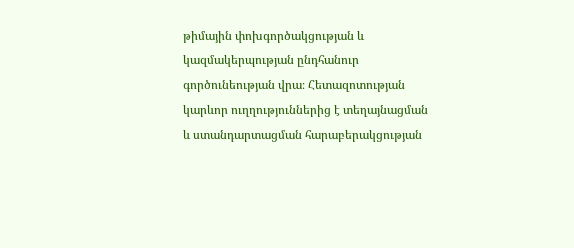թիմային փոխգործակցության և կազմակերպության ընդհանուր գործունեության վրա։ Հետազոտության կարևոր ուղղություններից է տեղայնացման և ստանդարտացման հարաբերակցության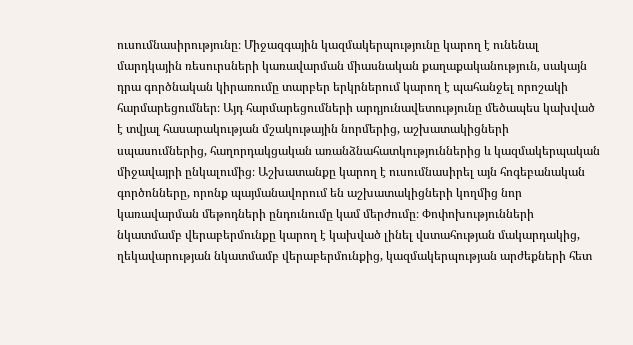ուսումնասիրությունը։ Միջազգային կազմակերպությունը կարող է ունենալ մարդկային ռեսուրսների կառավարման միասնական քաղաքականություն, սակայն դրա գործնական կիրառումը տարբեր երկրներում կարող է պահանջել որոշակի հարմարեցումներ։ Այդ հարմարեցումների արդյունավետությունը մեծապես կախված է տվյալ հասարակության մշակութային նորմերից, աշխատակիցների սպասումներից, հաղորդակցական առանձնահատկություններից և կազմակերպական միջավայրի ընկալումից։ Աշխատանքը կարող է ուսումնասիրել այն հոգեբանական գործոնները, որոնք պայմանավորում են աշխատակիցների կողմից նոր կառավարման մեթոդների ընդունումը կամ մերժումը։ Փոփոխությունների նկատմամբ վերաբերմունքը կարող է կախված լինել վստահության մակարդակից, ղեկավարության նկատմամբ վերաբերմունքից, կազմակերպության արժեքների հետ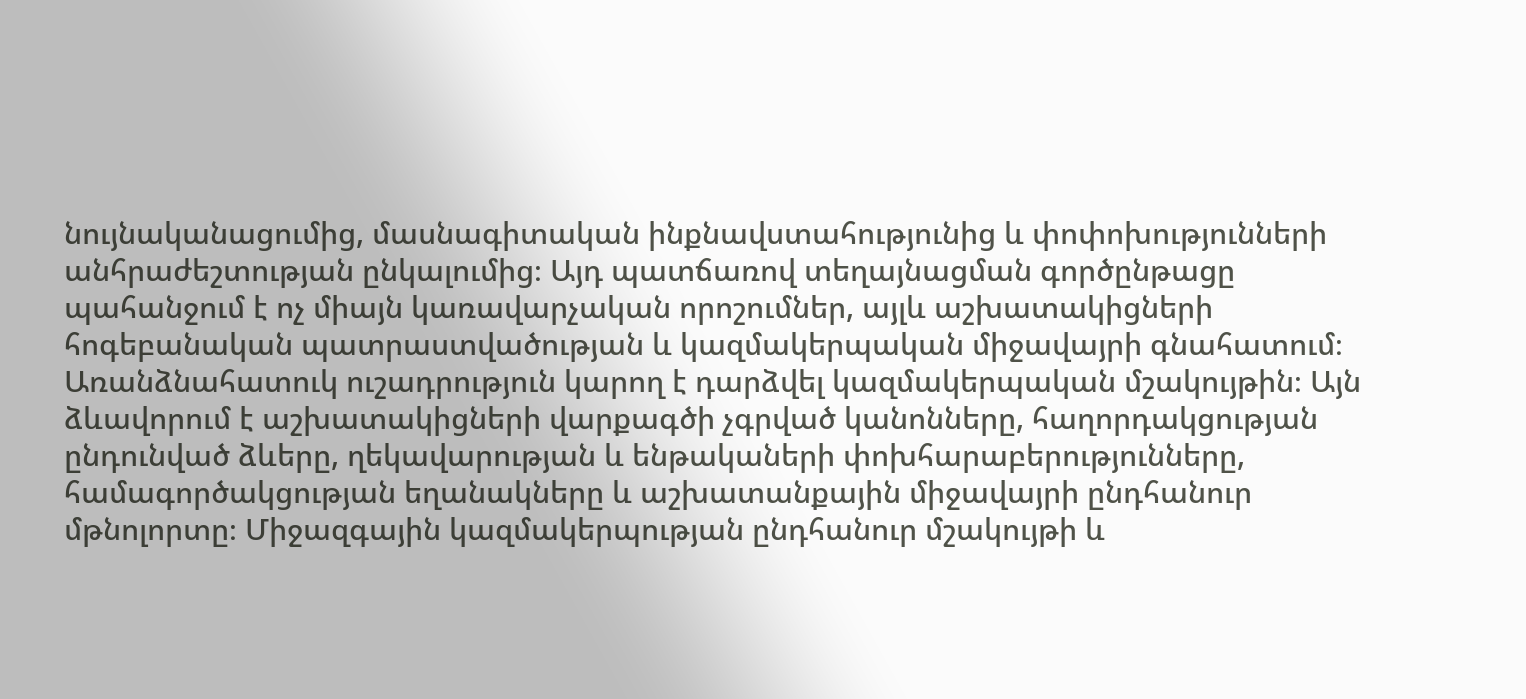նույնականացումից, մասնագիտական ինքնավստահությունից և փոփոխությունների անհրաժեշտության ընկալումից։ Այդ պատճառով տեղայնացման գործընթացը պահանջում է ոչ միայն կառավարչական որոշումներ, այլև աշխատակիցների հոգեբանական պատրաստվածության և կազմակերպական միջավայրի գնահատում։ Առանձնահատուկ ուշադրություն կարող է դարձվել կազմակերպական մշակույթին։ Այն ձևավորում է աշխատակիցների վարքագծի չգրված կանոնները, հաղորդակցության ընդունված ձևերը, ղեկավարության և ենթակաների փոխհարաբերությունները, համագործակցության եղանակները և աշխատանքային միջավայրի ընդհանուր մթնոլորտը։ Միջազգային կազմակերպության ընդհանուր մշակույթի և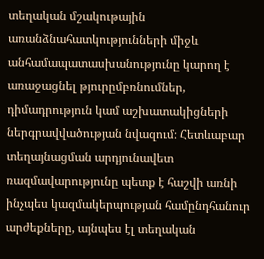տեղական մշակութային առանձնահատկությունների միջև անհամապատասխանությունը կարող է առաջացնել թյուրըմբռնումներ, դիմադրություն կամ աշխատակիցների ներգրավվածության նվազում։ Հետևաբար տեղայնացման արդյունավետ ռազմավարությունը պետք է հաշվի առնի ինչպես կազմակերպության համընդհանուր արժեքները, այնպես էլ տեղական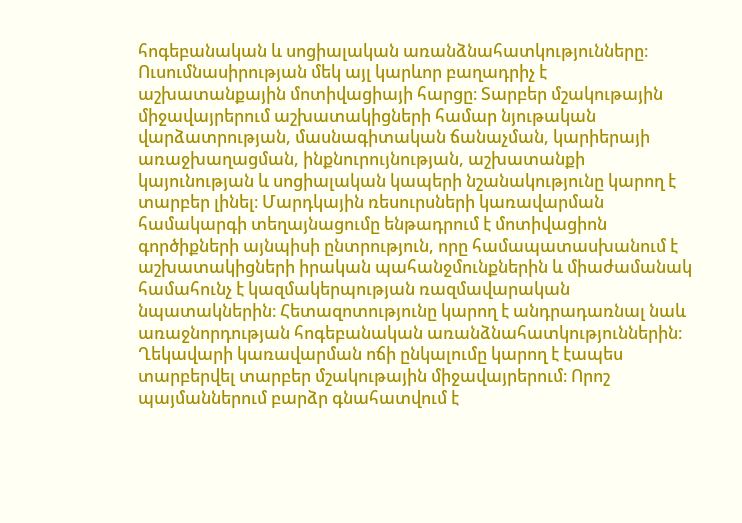հոգեբանական և սոցիալական առանձնահատկությունները։ Ուսումնասիրության մեկ այլ կարևոր բաղադրիչ է աշխատանքային մոտիվացիայի հարցը։ Տարբեր մշակութային միջավայրերում աշխատակիցների համար նյութական վարձատրության, մասնագիտական ճանաչման, կարիերայի առաջխաղացման, ինքնուրույնության, աշխատանքի կայունության և սոցիալական կապերի նշանակությունը կարող է տարբեր լինել։ Մարդկային ռեսուրսների կառավարման համակարգի տեղայնացումը ենթադրում է մոտիվացիոն գործիքների այնպիսի ընտրություն, որը համապատասխանում է աշխատակիցների իրական պահանջմունքներին և միաժամանակ համահունչ է կազմակերպության ռազմավարական նպատակներին։ Հետազոտությունը կարող է անդրադառնալ նաև առաջնորդության հոգեբանական առանձնահատկություններին։ Ղեկավարի կառավարման ոճի ընկալումը կարող է էապես տարբերվել տարբեր մշակութային միջավայրերում։ Որոշ պայմաններում բարձր գնահատվում է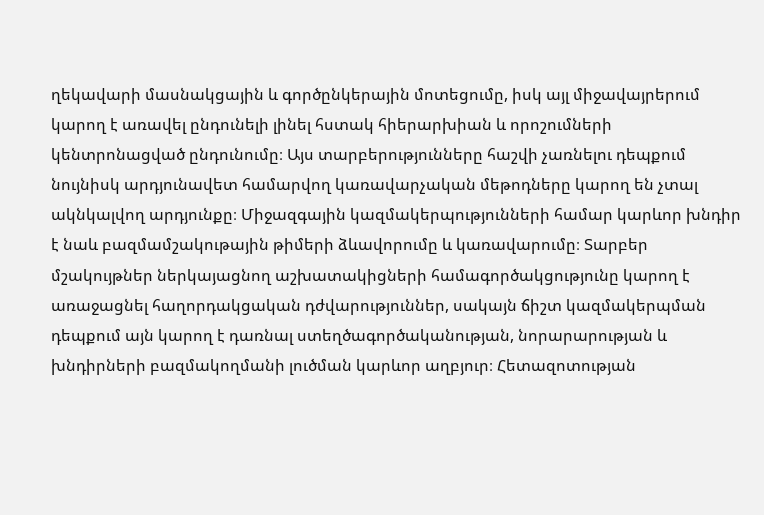ղեկավարի մասնակցային և գործընկերային մոտեցումը, իսկ այլ միջավայրերում կարող է առավել ընդունելի լինել հստակ հիերարխիան և որոշումների կենտրոնացված ընդունումը։ Այս տարբերությունները հաշվի չառնելու դեպքում նույնիսկ արդյունավետ համարվող կառավարչական մեթոդները կարող են չտալ ակնկալվող արդյունքը։ Միջազգային կազմակերպությունների համար կարևոր խնդիր է նաև բազմամշակութային թիմերի ձևավորումը և կառավարումը։ Տարբեր մշակույթներ ներկայացնող աշխատակիցների համագործակցությունը կարող է առաջացնել հաղորդակցական դժվարություններ, սակայն ճիշտ կազմակերպման դեպքում այն կարող է դառնալ ստեղծագործականության, նորարարության և խնդիրների բազմակողմանի լուծման կարևոր աղբյուր։ Հետազոտության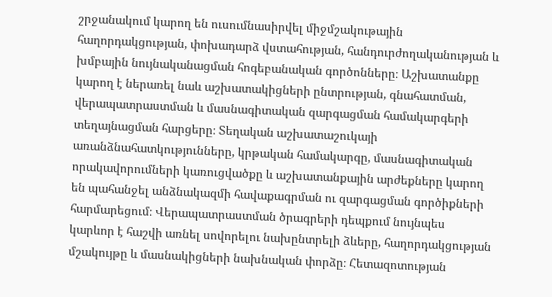շրջանակում կարող են ուսումնասիրվել միջմշակութային հաղորդակցության, փոխադարձ վստահության, հանդուրժողականության և խմբային նույնականացման հոգեբանական գործոնները։ Աշխատանքը կարող է ներառել նաև աշխատակիցների ընտրության, գնահատման, վերապատրաստման և մասնագիտական զարգացման համակարգերի տեղայնացման հարցերը։ Տեղական աշխատաշուկայի առանձնահատկությունները, կրթական համակարգը, մասնագիտական որակավորումների կառուցվածքը և աշխատանքային արժեքները կարող են պահանջել անձնակազմի հավաքագրման ու զարգացման գործիքների հարմարեցում։ Վերապատրաստման ծրագրերի դեպքում նույնպես կարևոր է հաշվի առնել սովորելու նախընտրելի ձևերը, հաղորդակցության մշակույթը և մասնակիցների նախնական փորձը։ Հետազոտության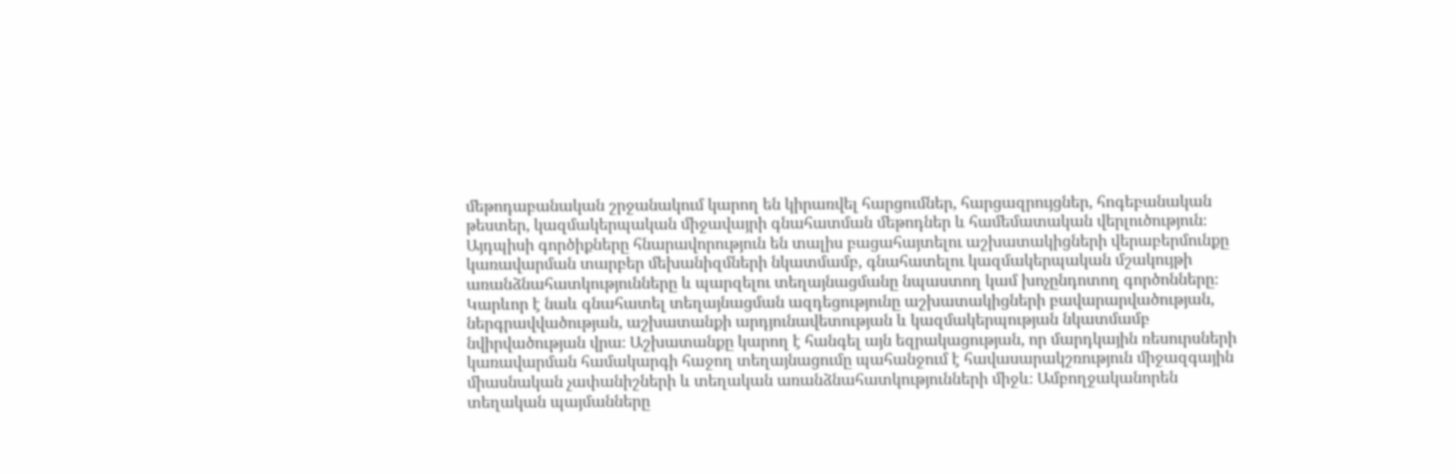մեթոդաբանական շրջանակում կարող են կիրառվել հարցումներ, հարցազրույցներ, հոգեբանական թեստեր, կազմակերպական միջավայրի գնահատման մեթոդներ և համեմատական վերլուծություն։ Այդպիսի գործիքները հնարավորություն են տալիս բացահայտելու աշխատակիցների վերաբերմունքը կառավարման տարբեր մեխանիզմների նկատմամբ, գնահատելու կազմակերպական մշակույթի առանձնահատկությունները և պարզելու տեղայնացմանը նպաստող կամ խոչընդոտող գործոնները։ Կարևոր է նաև գնահատել տեղայնացման ազդեցությունը աշխատակիցների բավարարվածության, ներգրավվածության, աշխատանքի արդյունավետության և կազմակերպության նկատմամբ նվիրվածության վրա։ Աշխատանքը կարող է հանգել այն եզրակացության, որ մարդկային ռեսուրսների կառավարման համակարգի հաջող տեղայնացումը պահանջում է հավասարակշռություն միջազգային միասնական չափանիշների և տեղական առանձնահատկությունների միջև։ Ամբողջականորեն տեղական պայմանները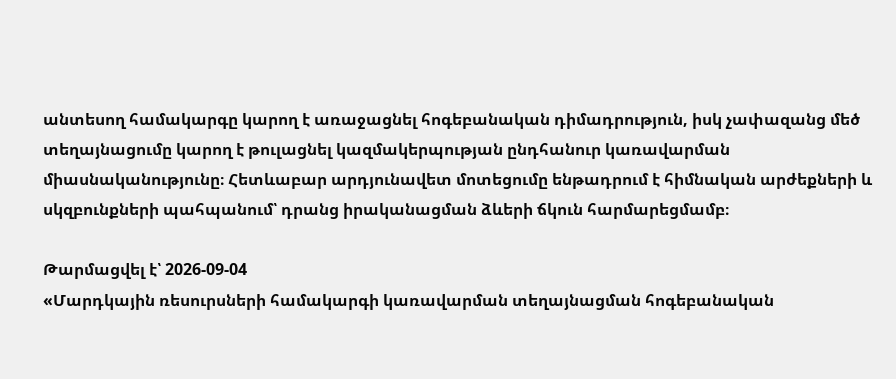անտեսող համակարգը կարող է առաջացնել հոգեբանական դիմադրություն, իսկ չափազանց մեծ տեղայնացումը կարող է թուլացնել կազմակերպության ընդհանուր կառավարման միասնականությունը։ Հետևաբար արդյունավետ մոտեցումը ենթադրում է հիմնական արժեքների և սկզբունքների պահպանում՝ դրանց իրականացման ձևերի ճկուն հարմարեցմամբ։

Թարմացվել է՝ 2026-09-04
«Մարդկային ռեսուրսների համակարգի կառավարման տեղայնացման հոգեբանական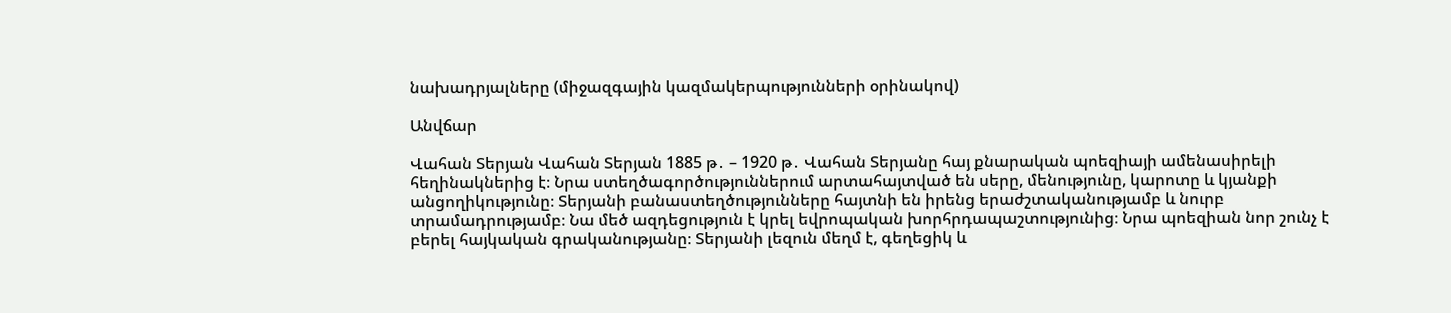նախադրյալները (միջազգային կազմակերպությունների օրինակով)

Անվճար

Վահան Տերյան Վահան Տերյան 1885 թ․ – 1920 թ․ Վահան Տերյանը հայ քնարական պոեզիայի ամենասիրելի հեղինակներից է։ Նրա ստեղծագործություններում արտահայտված են սերը, մենությունը, կարոտը և կյանքի անցողիկությունը։ Տերյանի բանաստեղծությունները հայտնի են իրենց երաժշտականությամբ և նուրբ տրամադրությամբ։ Նա մեծ ազդեցություն է կրել եվրոպական խորհրդապաշտությունից։ Նրա պոեզիան նոր շունչ է բերել հայկական գրականությանը։ Տերյանի լեզուն մեղմ է, գեղեցիկ և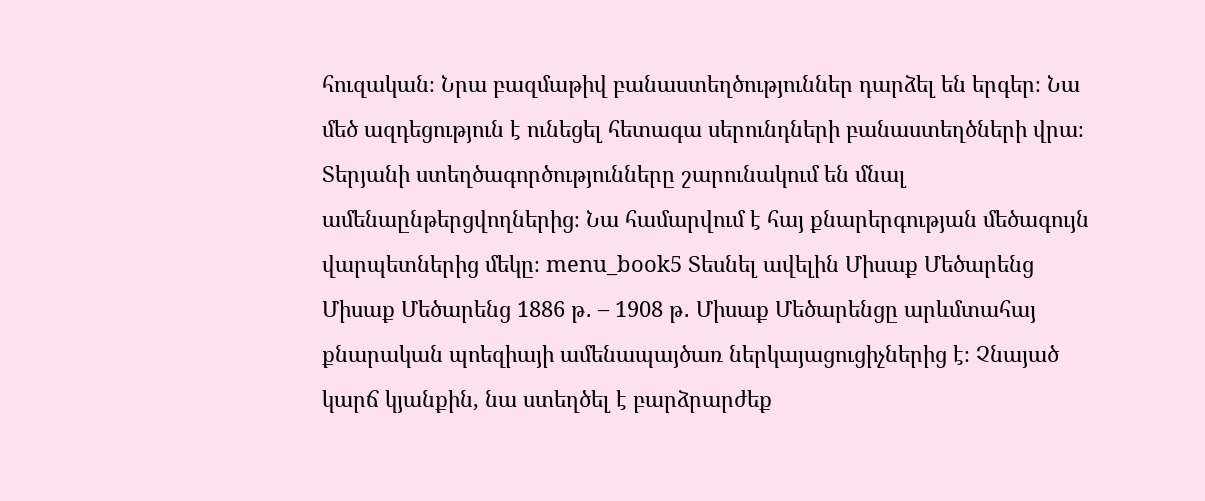հուզական։ Նրա բազմաթիվ բանաստեղծություններ դարձել են երգեր։ Նա մեծ ազդեցություն է ունեցել հետագա սերունդների բանաստեղծների վրա։ Տերյանի ստեղծագործությունները շարունակում են մնալ ամենաընթերցվողներից։ Նա համարվում է հայ քնարերգության մեծագույն վարպետներից մեկը։ menu_book5 Տեսնել ավելին Միսաք Մեծարենց Միսաք Մեծարենց 1886 թ․ – 1908 թ․ Միսաք Մեծարենցը արևմտահայ քնարական պոեզիայի ամենապայծառ ներկայացուցիչներից է։ Չնայած կարճ կյանքին, նա ստեղծել է բարձրարժեք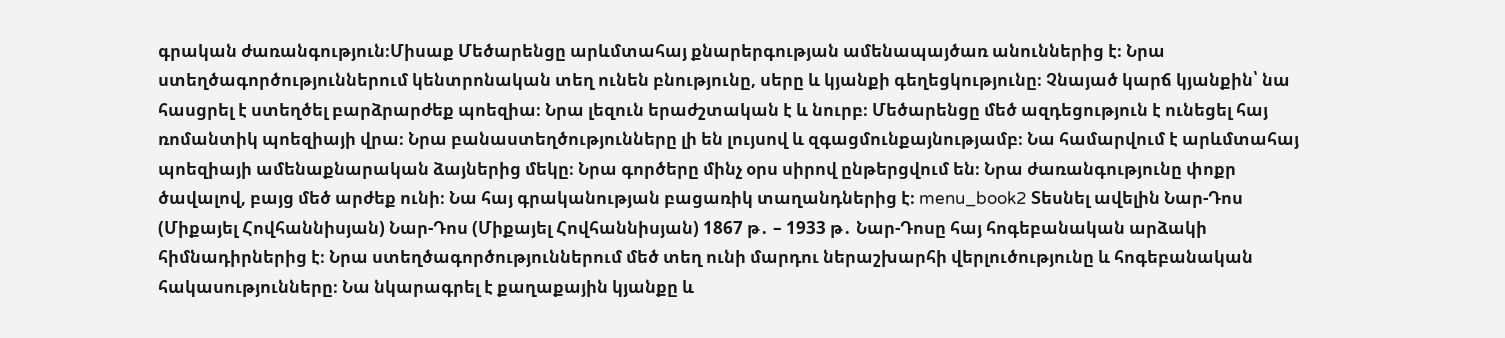գրական ժառանգություն։Միսաք Մեծարենցը արևմտահայ քնարերգության ամենապայծառ անուններից է։ Նրա ստեղծագործություններում կենտրոնական տեղ ունեն բնությունը, սերը և կյանքի գեղեցկությունը։ Չնայած կարճ կյանքին՝ նա հասցրել է ստեղծել բարձրարժեք պոեզիա։ Նրա լեզուն երաժշտական է և նուրբ։ Մեծարենցը մեծ ազդեցություն է ունեցել հայ ռոմանտիկ պոեզիայի վրա։ Նրա բանաստեղծությունները լի են լույսով և զգացմունքայնությամբ։ Նա համարվում է արևմտահայ պոեզիայի ամենաքնարական ձայներից մեկը։ Նրա գործերը մինչ օրս սիրով ընթերցվում են։ Նրա ժառանգությունը փոքր ծավալով, բայց մեծ արժեք ունի։ Նա հայ գրականության բացառիկ տաղանդներից է։ menu_book2 Տեսնել ավելին Նար-Դոս (Միքայել Հովհաննիսյան) Նար-Դոս (Միքայել Հովհաննիսյան) 1867 թ․ – 1933 թ․ Նար-Դոսը հայ հոգեբանական արձակի հիմնադիրներից է։ Նրա ստեղծագործություններում մեծ տեղ ունի մարդու ներաշխարհի վերլուծությունը և հոգեբանական հակասությունները։ Նա նկարագրել է քաղաքային կյանքը և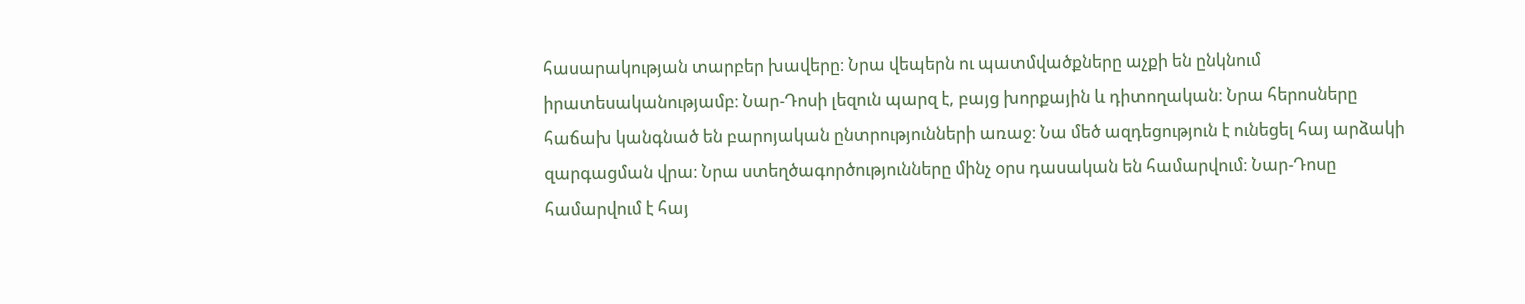հասարակության տարբեր խավերը։ Նրա վեպերն ու պատմվածքները աչքի են ընկնում իրատեսականությամբ։ Նար-Դոսի լեզուն պարզ է, բայց խորքային և դիտողական։ Նրա հերոսները հաճախ կանգնած են բարոյական ընտրությունների առաջ։ Նա մեծ ազդեցություն է ունեցել հայ արձակի զարգացման վրա։ Նրա ստեղծագործությունները մինչ օրս դասական են համարվում։ Նար-Դոսը համարվում է հայ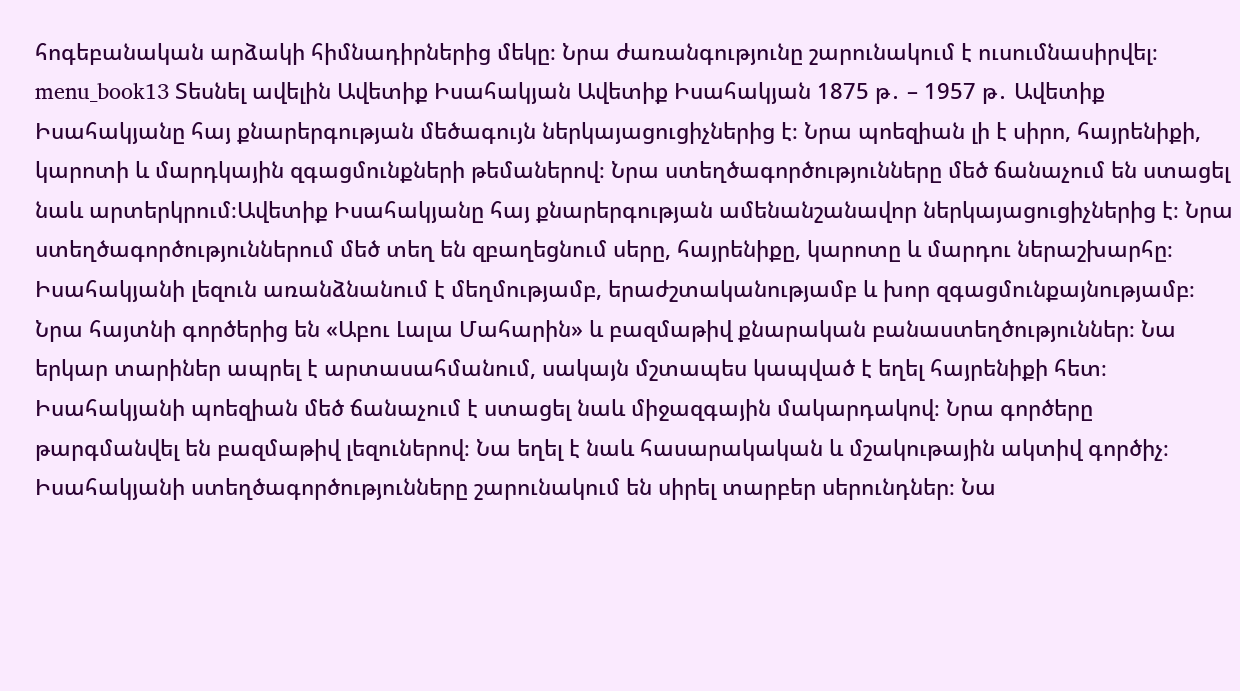հոգեբանական արձակի հիմնադիրներից մեկը։ Նրա ժառանգությունը շարունակում է ուսումնասիրվել։ menu_book13 Տեսնել ավելին Ավետիք Իսահակյան Ավետիք Իսահակյան 1875 թ․ – 1957 թ․ Ավետիք Իսահակյանը հայ քնարերգության մեծագույն ներկայացուցիչներից է։ Նրա պոեզիան լի է սիրո, հայրենիքի, կարոտի և մարդկային զգացմունքների թեմաներով։ Նրա ստեղծագործությունները մեծ ճանաչում են ստացել նաև արտերկրում։Ավետիք Իսահակյանը հայ քնարերգության ամենանշանավոր ներկայացուցիչներից է։ Նրա ստեղծագործություններում մեծ տեղ են զբաղեցնում սերը, հայրենիքը, կարոտը և մարդու ներաշխարհը։ Իսահակյանի լեզուն առանձնանում է մեղմությամբ, երաժշտականությամբ և խոր զգացմունքայնությամբ։ Նրա հայտնի գործերից են «Աբու Լալա Մահարին» և բազմաթիվ քնարական բանաստեղծություններ։ Նա երկար տարիներ ապրել է արտասահմանում, սակայն մշտապես կապված է եղել հայրենիքի հետ։ Իսահակյանի պոեզիան մեծ ճանաչում է ստացել նաև միջազգային մակարդակով։ Նրա գործերը թարգմանվել են բազմաթիվ լեզուներով։ Նա եղել է նաև հասարակական և մշակութային ակտիվ գործիչ։ Իսահակյանի ստեղծագործությունները շարունակում են սիրել տարբեր սերունդներ։ Նա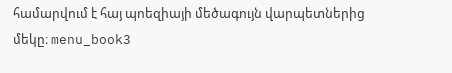համարվում է հայ պոեզիայի մեծագույն վարպետներից մեկը։ menu_book3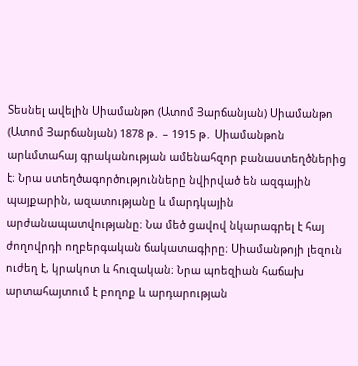Տեսնել ավելին Սիամանթո (Ատոմ Յարճանյան) Սիամանթո (Ատոմ Յարճանյան) 1878 թ․ – 1915 թ․ Սիամանթոն արևմտահայ գրականության ամենահզոր բանաստեղծներից է։ Նրա ստեղծագործությունները նվիրված են ազգային պայքարին, ազատությանը և մարդկային արժանապատվությանը։ Նա մեծ ցավով նկարագրել է հայ ժողովրդի ողբերգական ճակատագիրը։ Սիամանթոյի լեզուն ուժեղ է, կրակոտ և հուզական։ Նրա պոեզիան հաճախ արտահայտում է բողոք և արդարության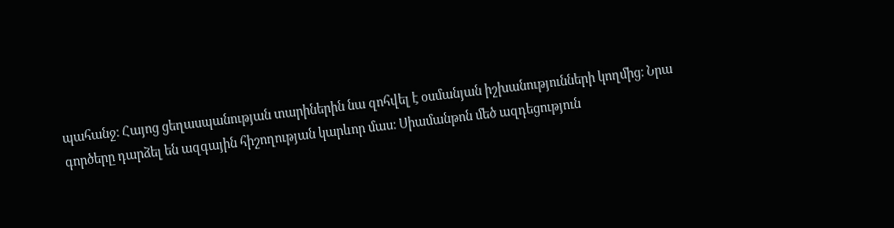պահանջ։ Հայոց ցեղասպանության տարիներին նա զոհվել է օսմանյան իշխանությունների կողմից։ Նրա գործերը դարձել են ազգային հիշողության կարևոր մաս։ Սիամանթոն մեծ ազդեցություն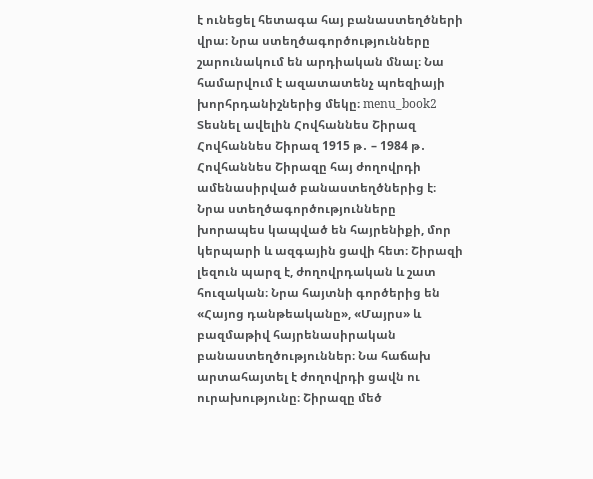է ունեցել հետագա հայ բանաստեղծների վրա։ Նրա ստեղծագործությունները շարունակում են արդիական մնալ։ Նա համարվում է ազատատենչ պոեզիայի խորհրդանիշներից մեկը։ menu_book2 Տեսնել ավելին Հովհաննես Շիրազ Հովհաննես Շիրազ 1915 թ․ – 1984 թ․ Հովհաննես Շիրազը հայ ժողովրդի ամենասիրված բանաստեղծներից է։ Նրա ստեղծագործությունները խորապես կապված են հայրենիքի, մոր կերպարի և ազգային ցավի հետ։ Շիրազի լեզուն պարզ է, ժողովրդական և շատ հուզական։ Նրա հայտնի գործերից են «Հայոց դանթեականը», «Մայրս» և բազմաթիվ հայրենասիրական բանաստեղծություններ։ Նա հաճախ արտահայտել է ժողովրդի ցավն ու ուրախությունը։ Շիրազը մեծ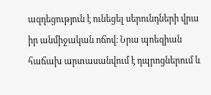ազդեցություն է ունեցել սերունդների վրա իր անմիջական ոճով։ Նրա պոեզիան հաճախ արտասանվում է դպրոցներում և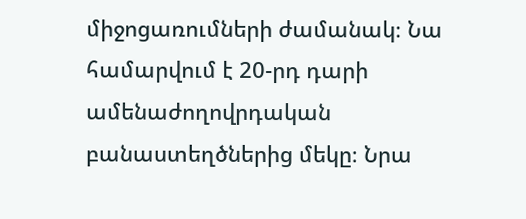միջոցառումների ժամանակ։ Նա համարվում է 20-րդ դարի ամենաժողովրդական բանաստեղծներից մեկը։ Նրա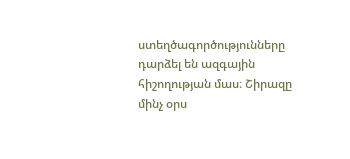ստեղծագործությունները դարձել են ազգային հիշողության մաս։ Շիրազը մինչ օրս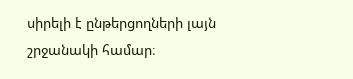սիրելի է ընթերցողների լայն շրջանակի համար։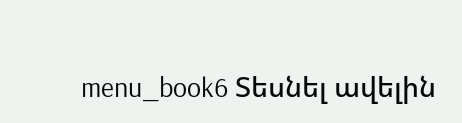menu_book6 Տեսնել ավելին